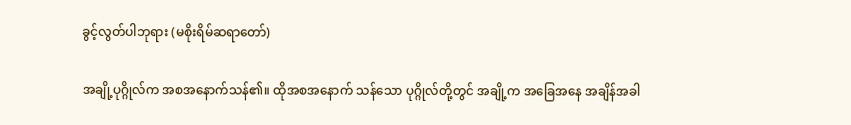ခွင့်လွတ်ပါဘုရား (မစိုးရိမ်ဆရာတော်)

အချို့ပုဂ္ဂိုလ်က အစအနောက်သန်၏။ ထိုအစအနောက် သန်သော ပုဂ္ဂိုလ်တို့တွင် အချို့က အခြေအနေ အချိန်အခါ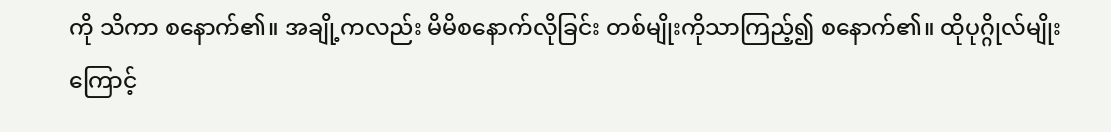ကို သိကာ စနောက်၏။ အချို့ကလည်း မိမိစနောက်လိုခြင်း တစ်မျိုးကိုသာကြည့်၍ စနောက်၏။ ထိုပုဂ္ဂိုလ်မျိုးကြောင့်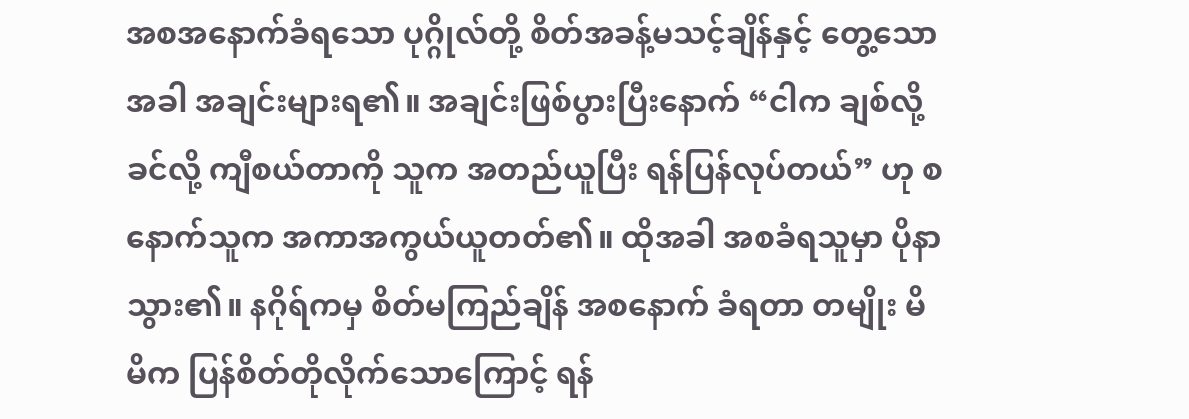အစအနောက်ခံရသော ပုဂ္ဂိုလ်တို့ စိတ်အခန့်မသင့်ချိန်နှင့် တွေ့သောအခါ အချင်းများရ၏။ အချင်းဖြစ်ပွားပြီးနောက် “ငါက ချစ်လို့ ခင်လို့ ကျီစယ်တာကို သူက အတည်ယူပြီး ရန်ပြန်လုပ်တယ်” ဟု စနောက်သူက အကာအကွယ်ယူတတ်၏။ ထိုအခါ အစခံရသူမှာ ပိုနာသွား၏။ နဂိုရ်ကမှ စိတ်မကြည်ချိန် အစနောက် ခံရတာ တမျိုး မိမိက ပြန်စိတ်တိုလိုက်သောကြောင့် ရန်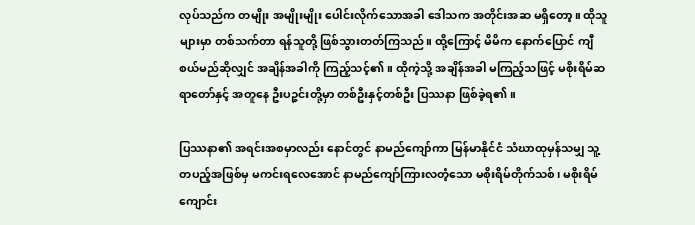လုပ်သည်က တမျိုး အမျိုးမျိုး ပေါင်းလိုက်သောအခါ ဒေါသက အတိုင်းအဆ မရှိတော့။ ထိုသူများမှာ တစ်သက်တာ ရန်သူတို့ ဖြစ်သွားတတ်ကြသည်။ ထို့ကြောင့် မိမိက နောက်ပြောင် ကျီစယ်မည်ဆိုလျှင် အချိန်အခါကို ကြည့်သင့်၏။ ထိုကဲ့သို့ အချိန်အခါ မကြည့်သဖြင့် မစိုးရိမ်ဆရာတော်နှင့် အတူနေ ဦးပဉ္ဇင်းတို့မှာ တစ်ဦးနှင့်တစ်ဦး ပြဿနာ ဖြစ်ခဲ့ရ၏။

ပြဿနာ၏ အရင်းအစမှာလည်း နောင်တွင် နာမည်ကျော်ကာ မြန်မာနိုင်ငံ သံဃာထုမှန်သမျှ သူ့တပည့်အဖြစ်မှ မကင်းရလေအောင် နာမည်ကျော်ကြားလတံ့သော မစိုးရိမ်တိုက်သစ်၊ မစိုးရိမ်ကျောင်း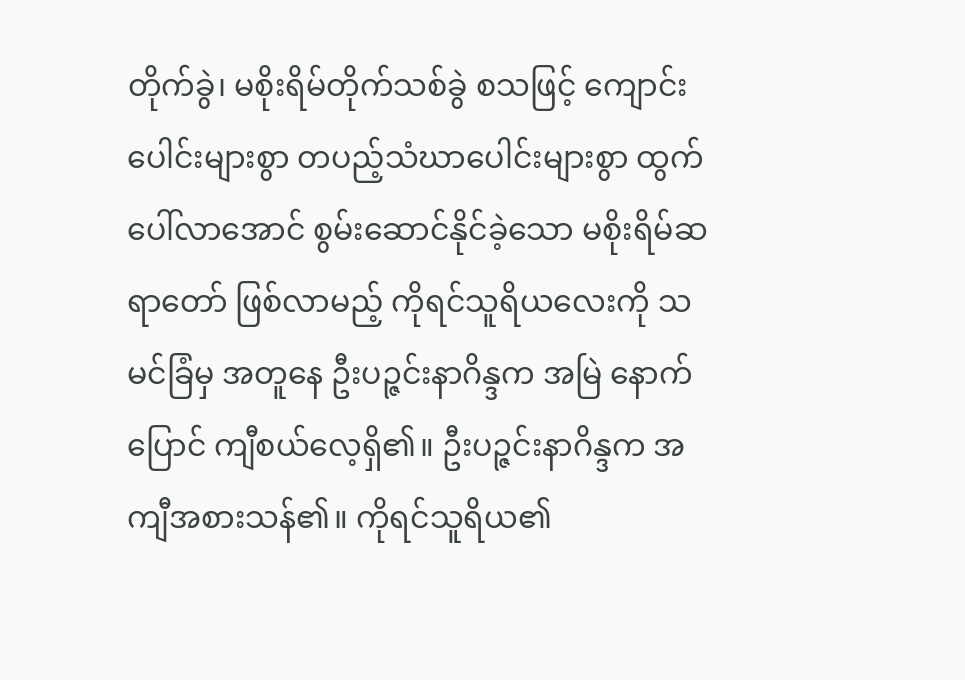တိုက်ခွဲ၊ မစိုးရိမ်တိုက်သစ်ခွဲ စသဖြင့် ကျောင်းပေါင်းများစွာ တပည့်သံဃာပေါင်းများစွာ ထွက်ပေါ်လာအောင် စွမ်းဆောင်နိုင်ခဲ့သော မစိုးရိမ်ဆရာတော် ဖြစ်လာမည့် ကိုရင်သူရိယလေးကို သမင်ခြံမှ အတူနေ ဦးပဉ္ဇင်းနာဂိန္ဒက အမြဲ နောက်ပြောင် ကျီစယ်လေ့ရှိ၏။ ဦးပဉ္ဇင်းနာဂိန္ဒက အကျီအစားသန်၏။ ကိုရင်သူရိယ၏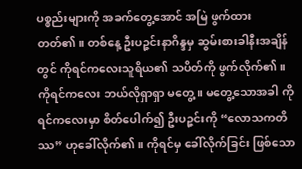ပစ္စည်းများကို အခက်တွေ့အောင် အမြဲ ဖွက်ထားတတ်၏။ တစ်နေ့ ဦးပဉ္ဇင်းနာဂိန္ဒမှ ဆွမ်းစားခါနီးအချိန်တွင် ကိုရင်ကလေးသူရိယ၏ သပိတ်ကို ဖွက်လိုက်၏။ ကိုရင်ကလေး ဘယ်လိုရှာရှာ မတွေ့။ မတွေ့သောအခါ ကိုရင်ကလေးမှာ စိတ်ပေါက်၍ ဦးပဉ္ဇင်းကို “လောသကတိဿ” ဟုခေါ်လိုက်၏။ ကိုရင်မှ ခေါ်လိုက်ခြင်း ဖြစ်သော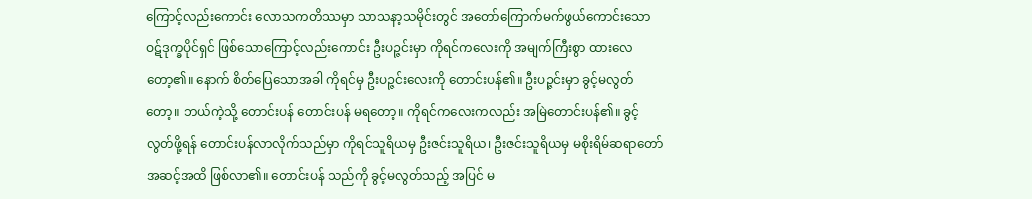ကြောင့်လည်းကောင်း လောသကတိဿမှာ သာသနာ့သမိုင်းတွင် အတော်ကြောက်မက်ဖွယ်ကောင်းသော ဝဋ်ဒုက္ခပိုင်ရှင် ဖြစ်သောကြောင့်လည်းကောင်း ဦးပဉ္ဇင်းမှာ ကိုရင်ကလေးကို အမျက်ကြီးစွာ ထားလေတော့၏။ နောက် စိတ်ပြေသောအခါ ကိုရင်မှ ဦးပဉ္ဇင်းလေးကို တောင်းပန်၏။ ဦးပဉ္ဇင်းမှာ ခွင့်မလွတ်တော့။ ဘယ်ကဲ့သို့ တောင်းပန် တောင်းပန် မရတော့။ ကိုရင်ကလေးကလည်း အမြဲတောင်းပန်၏။ ခွင့်လွတ်ဖို့ရန် တောင်းပန်လာလိုက်သည်မှာ ကိုရင်သူရိယမှ ဦးဇင်းသူရိယ၊ ဦးဇင်းသူရိယမှ မစိုးရိမ်ဆရာတော်အဆင့်အထိ ဖြစ်လာ၏။ တောင်းပန် သည်ကို ခွင့်မလွတ်သည့် အပြင် မ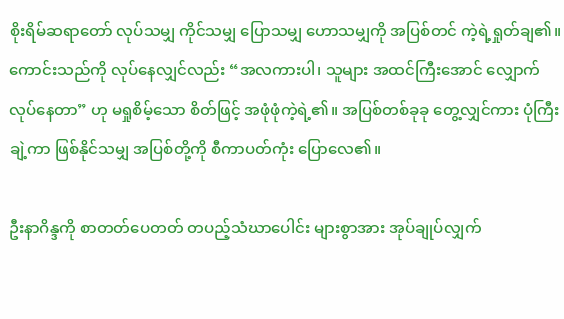စိုးရိမ်ဆရာတော် လုပ်သမျှ ကိုင်သမျှ ပြောသမျှ ဟောသမျှကို အပြစ်တင် ကဲ့ရဲ့ရှုတ်ချ၏။ ကောင်းသည်ကို လုပ်နေလျှင်လည်း “အလကားပါ၊ သူများ အထင်ကြီးအောင် လျှောက်လုပ်နေတာ” ဟု မရှုစိမ့်သော စိတ်ဖြင့် အဖုံဖုံကဲ့ရဲ့၏။ အပြစ်တစ်ခုခု တွေ့လျှင်ကား ပုံကြီးချဲ့ကာ ဖြစ်နိုင်သမျှ အပြစ်တို့ကို စီကာပတ်ကုံး ပြောလေ၏။

ဦးနာဂိန္ဒကို စာတတ်ပေတတ် တပည့်သံဃာပေါင်း များစွာအား အုပ်ချုပ်လျှက်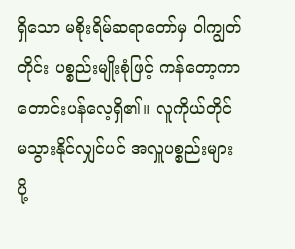ရှိသော မစိုးရိမ်ဆရာတော်မှ ဝါကျွတ်တိုင်း ပစ္စည်းမျိုးစုံဖြင့် ကန်တော့ကာ တောင်းပန်လေ့ရှိ၏။ လူကိုယ်တိုင် မသွားနိုင်လျှင်ပင် အလှူပစ္စည်းများ ပို့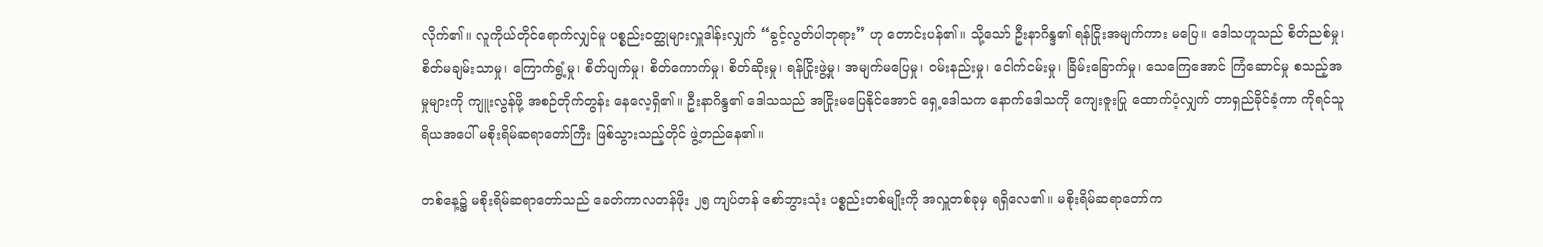လိုက်၏။ လူကိုယ်တိုင်ရောက်လျှင်မူ ပစ္စည်းဝတ္ထုများလှူဒါန်းလျှက် “ခွင့်လွတ်ပါဘုရား” ဟု တောင်းပန်၏။ သို့သော် ဦးနာဂိန္ဒ၏ ရန်ငြိုးအမျက်ကား မပြေ။ ဒေါသဟူသည် စိတ်ညစ်မှု၊ စိတ်မချမ်းသာမှု၊ ကြောက်ရွံ့မှု၊ စိတ်ပျက်မှု၊ စိတ်ကောက်မှု၊ စိတ်ဆိုးမှု၊ ရန်ငြိုးဖွဲ့မှု၊ အမျက်မပြေမှု၊ ဝမ်းနည်းမှု၊ ငေါက်ငမ်းမှု၊ ခြိမ်းခြောက်မှု၊ သေကြေအောင် ကြံဆောင်မှု စသည့်အမှုများကို ကျူးလွန်ဖို့ အစဉ်တိုက်တွန်း နေလေ့ရှိ၏။ ဦးနာဂိန္ဒ၏ ဒေါသသည် အငြိုးမပြေနိုင်အောင် ရှေ့ဒေါသက နောက်ဒေါသကို ကျေးဇူးပြု ထောက်ပံ့လျှက် တာရှည်ခိုင်ခံ့ကာ ကိုရင်သူရိယအပေါ် မစိုးရိမ်ဆရာတော်ကြီး ဖြစ်သွားသည့်တိုင် ဖွဲ့တည်နေ၏။

တစ်နေ့၌ မစိုးရိမ်ဆရာတော်သည် ခေတ်ကာလတန်ဖိုး ၂၅ ကျပ်တန် စော်ဘွားသုံး ပစ္စည်းတစ်မျိုးကို အလှူတစ်ခုမှ ရရှိလေ၏။ မစိုးရိမ်ဆရာတော်က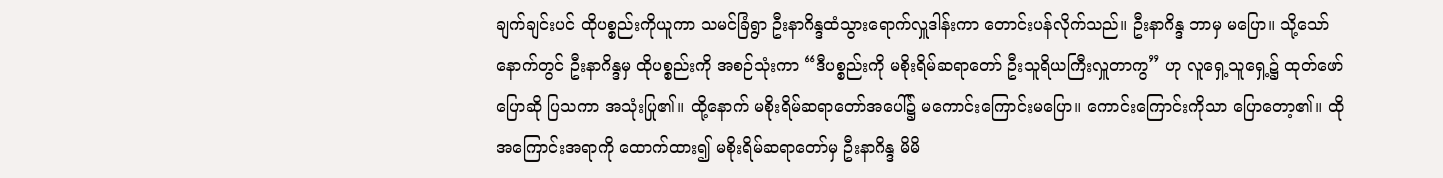ချက်ချင်းပင် ထိုပစ္စည်းကိုယူကာ သမင်ခြံရွာ ဦးနာဂိန္ဒထံသွားရောက်လှူဒါန်းကာ တောင်းပန်လိုက်သည်။ ဦးနာဂိန္ဒ ဘာမှ မပြော။ သို့သော် နောက်တွင် ဦးနာဂိန္ဒမှ ထိုပစ္စည်းကို အစဉ်သုံးကာ “ဒီပစ္စည်းကို မစိုးရိမ်ဆရာတော် ဦးသူရိယကြီးလှူတာကွ” ဟု လူရှေ့သူရှေ့၌ ထုတ်ဖော်ပြောဆို ပြသကာ အသုံးပြု၏။ ထို့နောက် မစိုးရိမ်ဆရာတော်အပေါ်၌ မကောင်းကြောင်းမပြော။ ကောင်းကြောင်းကိုသာ ပြောတော့၏။ ထို အကြောင်းအရာကို ထောက်ထား၍ မစိုးရိမ်ဆရာတော်မှ ဦးနာဂိန္ဒ မိမိ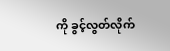ကို ခွင့်လွတ်လိုက်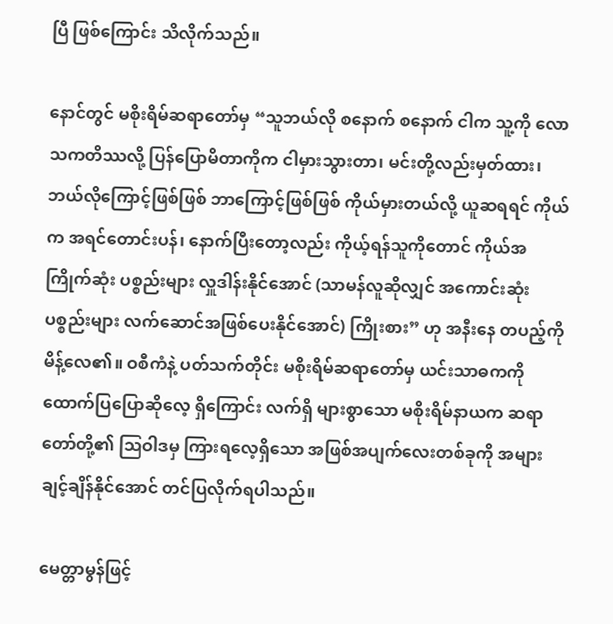ပြီ ဖြစ်ကြောင်း သိလိုက်သည်။

နောင်တွင် မစိုးရိမ်ဆရာတော်မှ “သူဘယ်လို စနောက် စနောက် ငါက သူ့ကို လောသကတိဿလို့ ပြန်ပြောမိတာကိုက ငါမှားသွားတာ၊ မင်းတို့လည်းမှတ်ထား၊ ဘယ်လိုကြောင့်ဖြစ်ဖြစ် ဘာကြောင့်ဖြစ်ဖြစ် ကိုယ်မှားတယ်လို့ ယူဆရရင် ကိုယ်က အရင်တောင်းပန်၊ နောက်ပြီးတော့လည်း ကိုယ့်ရန်သူကိုတောင် ကိုယ်အကြိုက်ဆုံး ပစ္စည်းများ လှူဒါန်းနိုင်အောင် (သာမန်လူဆိုလျှင် အကောင်းဆုံး ပစ္စည်းများ လက်ဆောင်အဖြစ်ပေးနိုင်အောင်) ကြိုးစား” ဟု အနီးနေ တပည့်ကို မိန့်လေ၏။ ဝစီကံနဲ့ ပတ်သက်တိုင်း မစိုးရိမ်ဆရာတော်မှ ယင်းသာဓကကို ထောက်ပြပြောဆိုလေ့ ရှိကြောင်း လက်ရှိ များစွာသော မစိုးရိမ်နာယက ဆရာတော်တို့၏ ဩဝါဒမှ ကြားရလေ့ရှိသော အဖြစ်အပျက်လေးတစ်ခုကို အများချင့်ချိန်နိုင်အောင် တင်ပြလိုက်ရပါသည်။

မေတ္တာမွန်ဖြင့်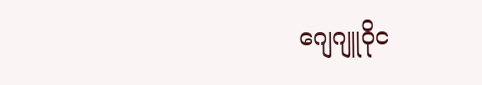ဂျေဂျူဝိုင